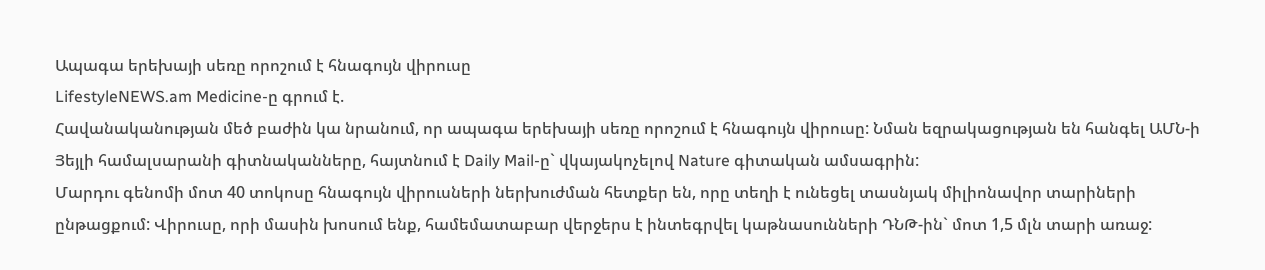Ապագա երեխայի սեռը որոշում է հնագույն վիրուսը
LifestyleNEWS.am Medicine-ը գրում է.
Հավանականության մեծ բաժին կա նրանում, որ ապագա երեխայի սեռը որոշում է հնագույն վիրուսը: Նման եզրակացության են հանգել ԱՄՆ-ի Յեյլի համալսարանի գիտնականները, հայտնում է Daily Mail-ը` վկայակոչելով Nature գիտական ամսագրին:
Մարդու գենոմի մոտ 40 տոկոսը հնագույն վիրուսների ներխուժման հետքեր են, որը տեղի է ունեցել տասնյակ միլիոնավոր տարիների ընթացքում: Վիրուսը, որի մասին խոսում ենք, համեմատաբար վերջերս է ինտեգրվել կաթնասունների ԴՆԹ-ին` մոտ 1,5 մլն տարի առաջ: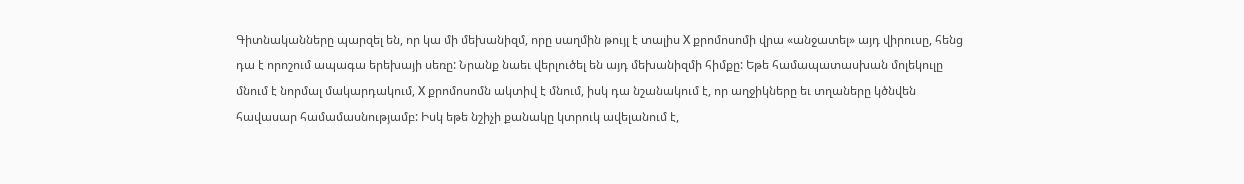Գիտնականները պարզել են, որ կա մի մեխանիզմ, որը սաղմին թույլ է տալիս Х քրոմոսոմի վրա «անջատել» այդ վիրուսը, հենց դա է որոշում ապագա երեխայի սեռը: Նրանք նաեւ վերլուծել են այդ մեխանիզմի հիմքը: Եթե համապատասխան մոլեկուլը մնում է նորմալ մակարդակում, Х քրոմոսոմն ակտիվ է մնում, իսկ դա նշանակում է, որ աղջիկները եւ տղաները կծնվեն հավասար համամասնությամբ: Իսկ եթե նշիչի քանակը կտրուկ ավելանում է,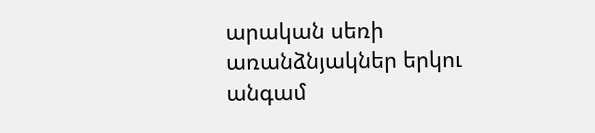արական սեռի առանձնյակներ երկու անգամ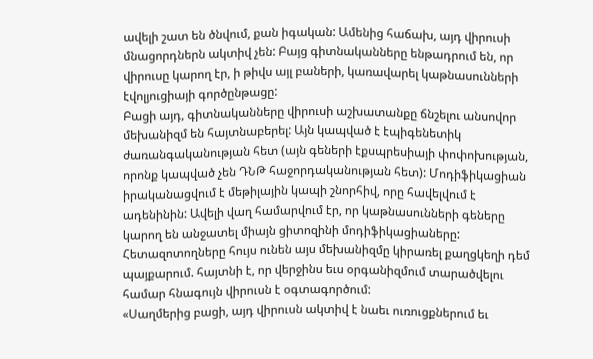ավելի շատ են ծնվում, քան իգական: Ամենից հաճախ, այդ վիրուսի մնացորդներն ակտիվ չեն: Բայց գիտնականները ենթադրում են, որ վիրուսը կարող էր, ի թիվս այլ բաների, կառավարել կաթնասունների էվոլյուցիայի գործընթացը:
Բացի այդ, գիտնականները վիրուսի աշխատանքը ճնշելու անսովոր մեխանիզմ են հայտնաբերել: Այն կապված է էպիգենետիկ ժառանգականության հետ (այն գեների էքսպրեսիայի փոփոխության, որոնք կապված չեն ԴՆԹ հաջորդականության հետ): Մոդիֆիկացիան իրականացվում է մեթիլային կապի շնորհիվ, որը հավելվում է ադենինին: Ավելի վաղ համարվում էր, որ կաթնասունների գեները կարող են անջատել միայն ցիտոզինի մոդիֆիկացիաները:
Հետազոտողները հույս ունեն այս մեխանիզմը կիրառել քաղցկեղի դեմ պայքարում. հայտնի է, որ վերջինս եւս օրգանիզմում տարածվելու համար հնագույն վիրուսն է օգտագործում:
«Սաղմերից բացի, այդ վիրուսն ակտիվ է նաեւ ուռուցքներում եւ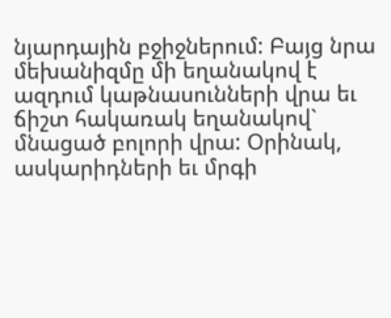նյարդային բջիջներում: Բայց նրա մեխանիզմը մի եղանակով է ազդում կաթնասունների վրա եւ ճիշտ հակառակ եղանակով` մնացած բոլորի վրա: Օրինակ, ասկարիդների եւ մրգի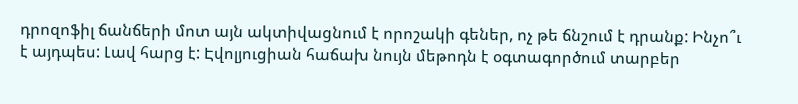դրոզոֆիլ ճանճերի մոտ այն ակտիվացնում է որոշակի գեներ, ոչ թե ճնշում է դրանք: Ինչո՞ւ է այդպես: Լավ հարց է: Էվոլյուցիան հաճախ նույն մեթոդն է օգտագործում տարբեր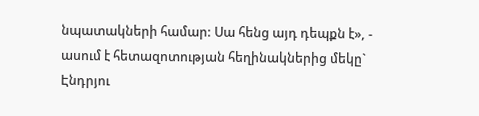նպատակների համար: Սա հենց այդ դեպքն է», - ասում է հետազոտության հեղինակներից մեկը` Էնդրյու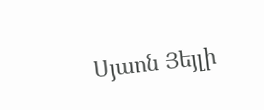Սյաոն Յեյլի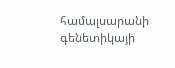համալսարանի գենետիկայի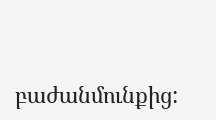բաժանմունքից: